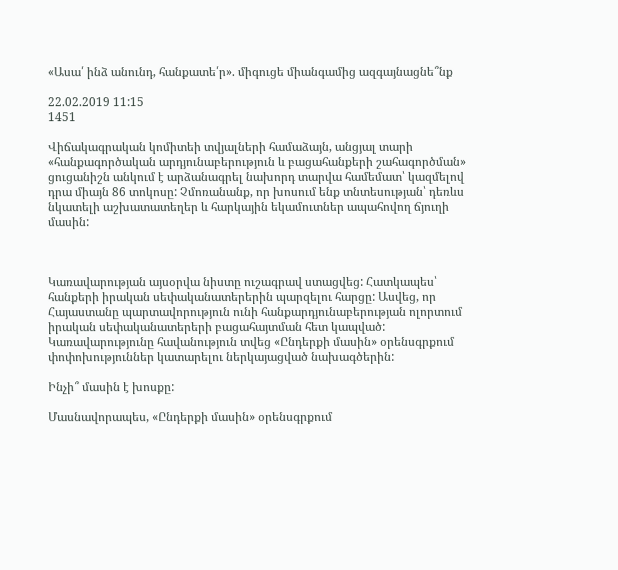«Ասա՛ ինձ անունդ, հանքատե՛ր». միգուցե միանգամից ազգայնացնե՞նք

22.02.2019 11:15
1451

Վիճակագրական կոմիտեի տվյալների համաձայն, անցյալ տարի «հանքագործական արդյունաբերություն և բացահանքերի շահագործման» ցուցանիշն անկում է արձանագրել նախորդ տարվա համեմատ՝ կազմելով դրա միայն 86 տոկոսը: Չմոռանանք, որ խոսում ենք տնտեսության՝ դեռևս նկատելի աշխատատեղեր և հարկային եկամուտներ ապահովող ճյուղի մասին:



Կառավարության այսօրվա նիստը ուշագրավ ստացվեց: Հատկապես՝ հանքերի իրական սեփականատերերին պարզելու հարցը: Ասվեց, որ Հայաստանը պարտավորություն ունի հանքարդյունաբերության ոլորտում իրական սեփականատերերի բացահայտման հետ կապված: Կառավարությունը հավանություն տվեց «Ընդերքի մասին» օրենսգրքում փոփոխություններ կատարելու ներկայացված նախագծերին:

Ինչի՞ մասին է խոսքը:

Մասնավորապես, «Ընդերքի մասին» օրենսգրքում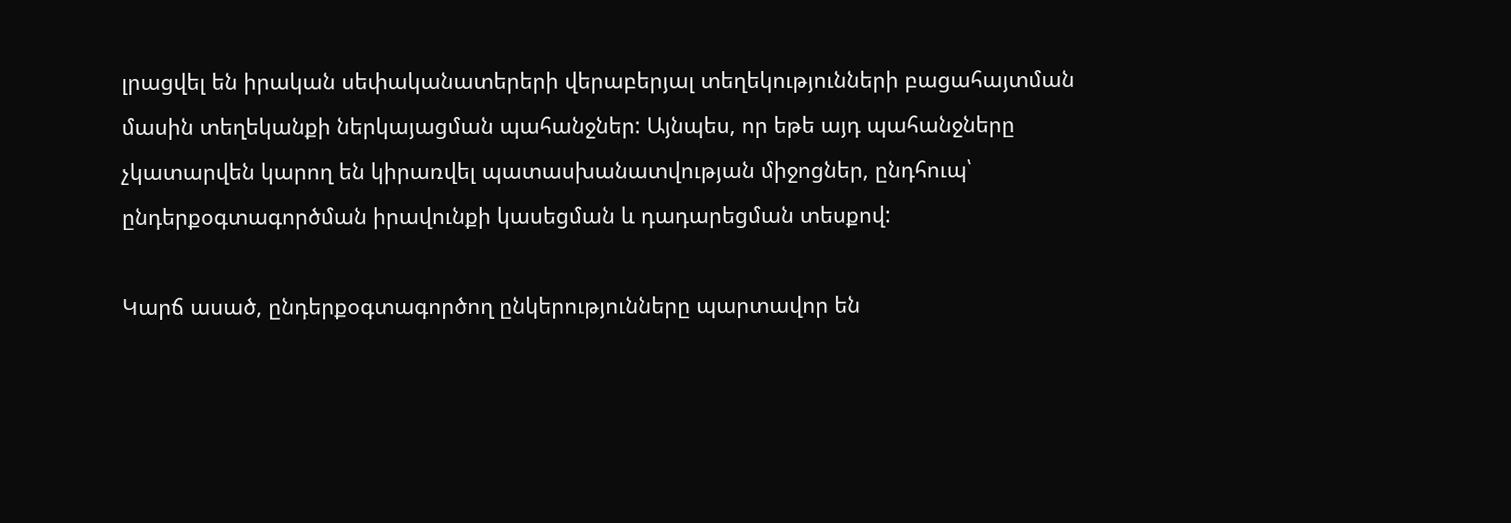լրացվել են իրական սեփականատերերի վերաբերյալ տեղեկությունների բացահայտման մասին տեղեկանքի ներկայացման պահանջներ: Այնպես, որ եթե այդ պահանջները չկատարվեն կարող են կիրառվել պատասխանատվության միջոցներ, ընդհուպ՝ ընդերքօգտագործման իրավունքի կասեցման և դադարեցման տեսքով:

Կարճ ասած, ընդերքօգտագործող ընկերությունները պարտավոր են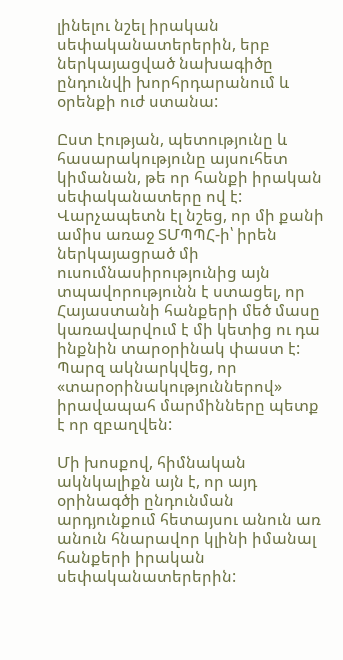լինելու նշել իրական սեփականատերերին, երբ ներկայացված նախագիծը ընդունվի խորհրդարանում և օրենքի ուժ ստանա:

Ըստ էության, պետությունը և հասարակությունը այսուհետ կիմանան, թե որ հանքի իրական սեփականատերը ով է: Վարչապետն էլ նշեց, որ մի քանի ամիս առաջ ՏՄՊՊՀ-ի՝ իրեն ներկայացրած մի ուսումնասիրությունից այն տպավորությունն է ստացել, որ Հայաստանի հանքերի մեծ մասը կառավարվում է մի կետից ու դա ինքնին տարօրինակ փաստ է: Պարզ ակնարկվեց, որ «տարօրինակություններով» իրավապահ մարմինները պետք է որ զբաղվեն:

Մի խոսքով, հիմնական ակնկալիքն այն է, որ այդ օրինագծի ընդունման արդյունքում հետայսու անուն առ անուն հնարավոր կլինի իմանալ հանքերի իրական սեփականատերերին: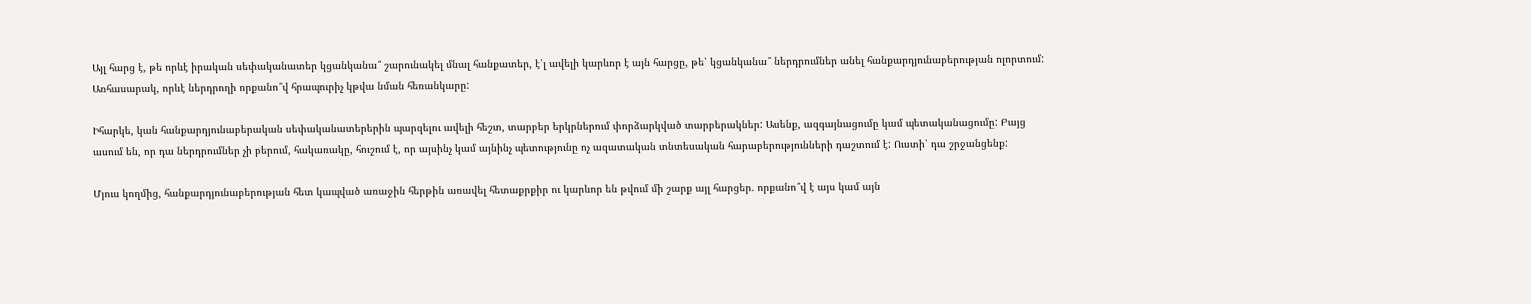Այլ հարց է, թե որևէ իրական սեփականատեր կցանկանա՞ շարունակել մնալ հանքատեր, է՛լ ավելի կարևոր է այն հարցը, թե՝ կցանկանա՞ ներդրումներ անել հանքարդյունաբերության ոլորտում: Առհասարակ, որևէ ներդրողի որքանո՞վ հրապուրիչ կթվա նման հեռանկարը:

Իհարկե, կան հանքարդյունաբերական սեփականատերերին պարզելու ավելի հեշտ, տարբեր երկրներում փորձարկված տարբերակներ: Ասենք, ազգայնացումը կամ պետականացումը: Բայց ասում են, որ դա ներդրումներ չի բերում, հակառակը, հուշում է, որ այսինչ կամ այնինչ պետությունը ոչ ազատական տնտեսական հարաբերությունների դաշտում է: Ուստի՝ դա շրջանցենք:

Մյուս կողմից, հանքարդյունաբերության հետ կապված առաջին հերթին առավել հետաքրքիր ու կարևոր են թվում մի շարք այլ հարցեր. որքանո՞վ է այս կամ այն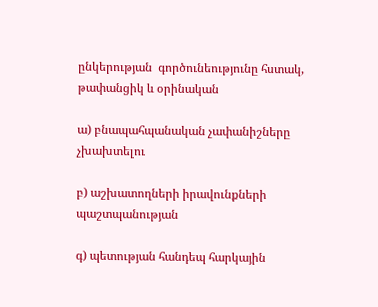ընկերության  գործունեությունը հստակ, թափանցիկ և օրինական

ա) բնապահպանական չափանիշները չխախտելու

բ) աշխատողների իրավունքների պաշտպանության

գ) պետության հանդեպ հարկային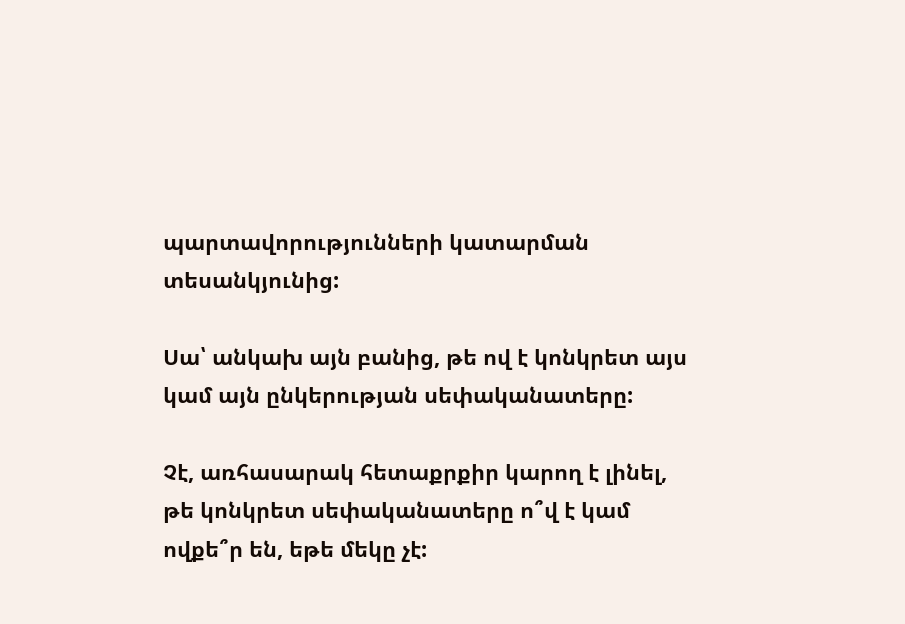պարտավորությունների կատարման տեսանկյունից:

Սա՝ անկախ այն բանից, թե ով է կոնկրետ այս կամ այն ընկերության սեփականատերը:

Չէ, առհասարակ հետաքրքիր կարող է լինել, թե կոնկրետ սեփականատերը ո՞վ է կամ ովքե՞ր են, եթե մեկը չէ: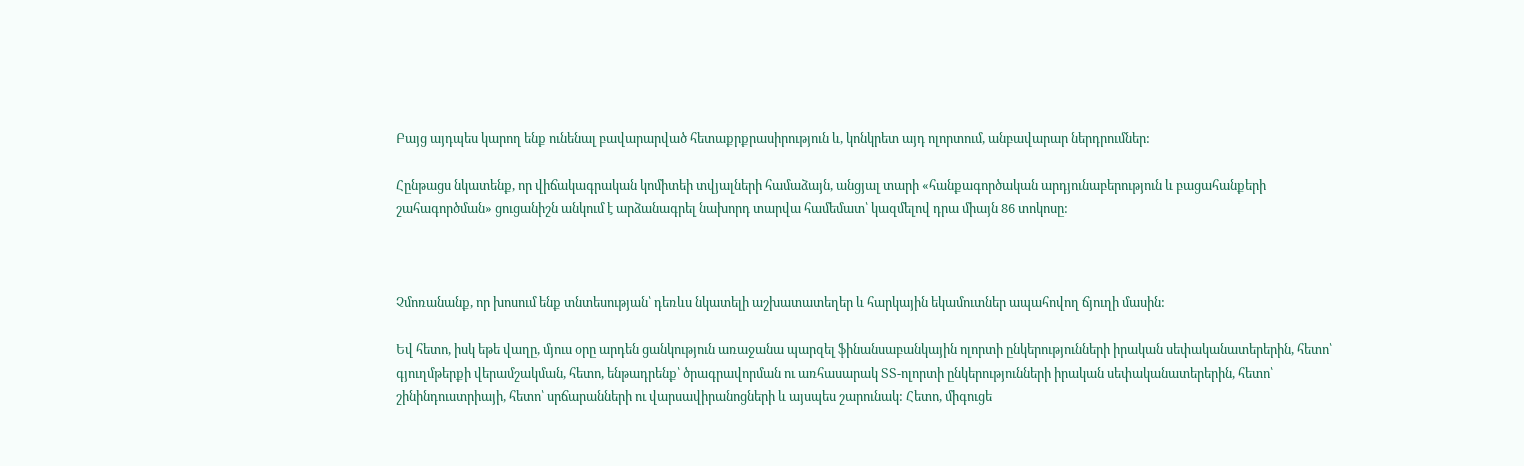Բայց այդպես կարող ենք ունենալ բավարարված հետաքրքրասիրություն և, կոնկրետ այդ ոլորտում, անբավարար ներդրումներ:

Հընթացս նկատենք, որ վիճակագրական կոմիտեի տվյալների համաձայն, անցյալ տարի «հանքագործական արդյունաբերություն և բացահանքերի շահագործման» ցուցանիշն անկում է արձանագրել նախորդ տարվա համեմատ՝ կազմելով դրա միայն 86 տոկոսը:



Չմոռանանք, որ խոսում ենք տնտեսության՝ դեռևս նկատելի աշխատատեղեր և հարկային եկամուտներ ապահովող ճյուղի մասին:

Եվ հետո, իսկ եթե վաղը, մյուս օրը արդեն ցանկություն առաջանա պարզել ֆինանսաբանկային ոլորտի ընկերությունների իրական սեփականատերերին, հետո՝ գյուղմթերքի վերամշակման, հետո, ենթադրենք՝ ծրագրավորման ու առհասարակ ՏՏ-ոլորտի ընկերությունների իրական սեփականատերերին, հետո՝ շինինդուստրիայի, հետո՝ սրճարանների ու վարսավիրանոցների և այսպես շարունակ: Հետո, միգուցե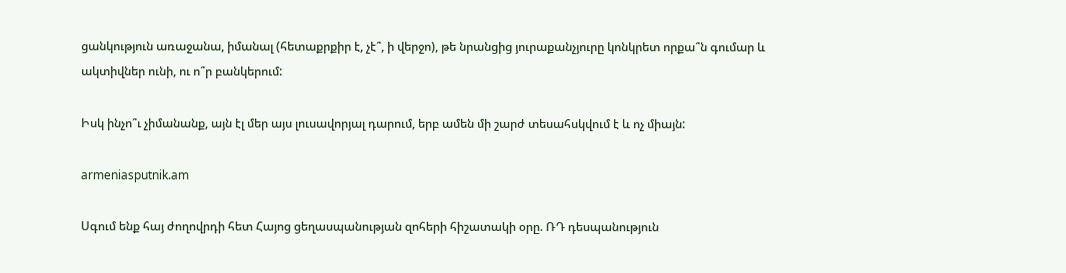ցանկություն առաջանա, իմանալ (հետաքրքիր է, չէ՞, ի վերջո), թե նրանցից յուրաքանչյուրը կոնկրետ որքա՞ն գումար և ակտիվներ ունի, ու ո՞ր բանկերում:

Իսկ ինչո՞ւ չիմանանք, այն էլ մեր այս լուսավորյալ դարում, երբ ամեն մի շարժ տեսահսկվում է և ոչ միայն:

armeniasputnik.am

Սգում ենք հայ ժողովրդի հետ Հայոց ցեղասպանության զոհերի հիշատակի օրը. ՌԴ դեսպանություն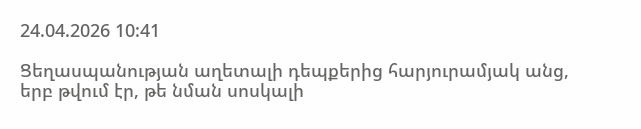24.04.2026 10:41

Ցեղասպանության աղետալի դեպքերից հարյուրամյակ անց, երբ թվում էր, թե նման սոսկալի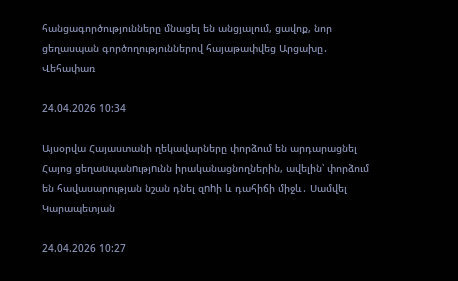հանցագործությունները մնացել են անցյալում, ցավոք, նոր ցեղասպան գործողություններով հայաթափվեց Արցախը․ Վեհափառ

24.04.2026 10:34

Այսօրվա Հայաստանի ղեկավարները փորձում են արդարացնել Հայոց ցեղաuպանnւթյnւնն իրականացնողներին, ավելին՝ փորձում են հավասարության նշան դնել զnhի և դահիճի միջև․ Սամվել Կարապետյան

24.04.2026 10:27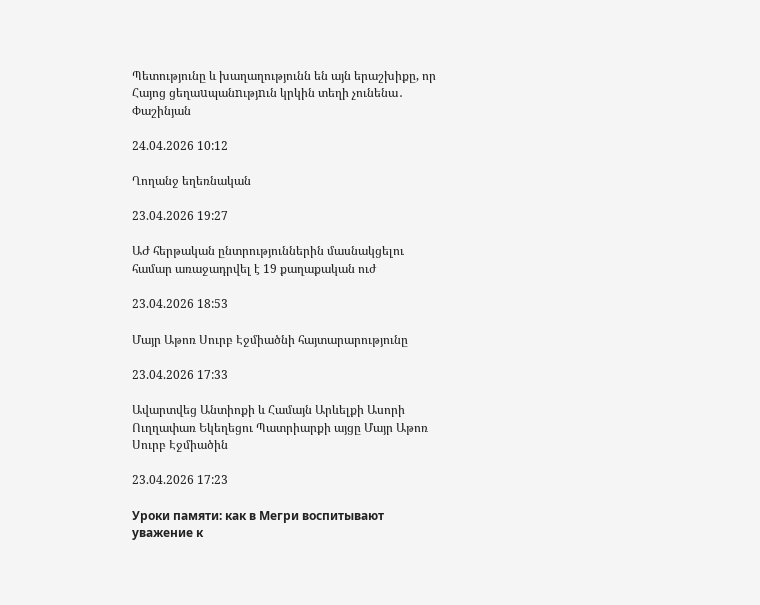Պետությունը և խաղաղությունն են այն երաշխիքը, որ Հայոց ցեղաuպանnւթյnւն կրկին տեղի չունենա․ Փաշինյան

24.04.2026 10:12

Ղողանջ եղեռնական

23.04.2026 19:27

ԱԺ հերթական ընտրություններին մասնակցելու համար առաջադրվել է 19 քաղաքական ուժ

23.04.2026 18:53

Մայր Աթոռ Սուրբ Էջմիածնի հայտարարությունը

23.04.2026 17:33

Ավարտվեց Անտիոքի և Համայն Արևելքի Ասորի Ուղղափառ Եկեղեցու Պատրիարքի այցը Մայր Աթոռ Սուրբ Էջմիածին

23.04.2026 17:23

Уроки памяти: как в Мегри воспитывают уважение к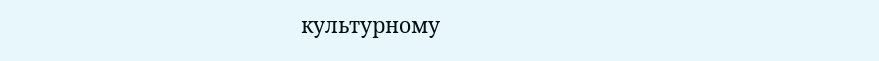культурному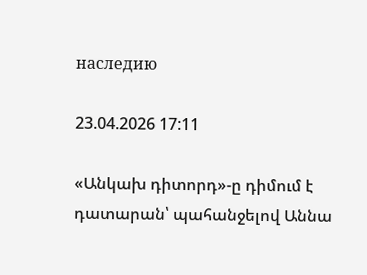наследию

23.04.2026 17:11

«Անկախ դիտորդ»-ը դիմում է դատարան՝ պահանջելով Աննա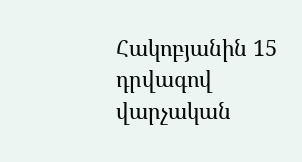Հակոբյանին 15 դրվագով վարչական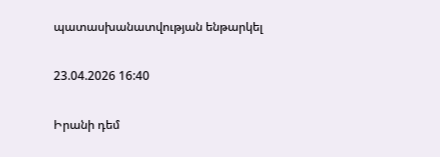պատասխանատվության ենթարկել

23.04.2026 16:40

Իրանի դեմ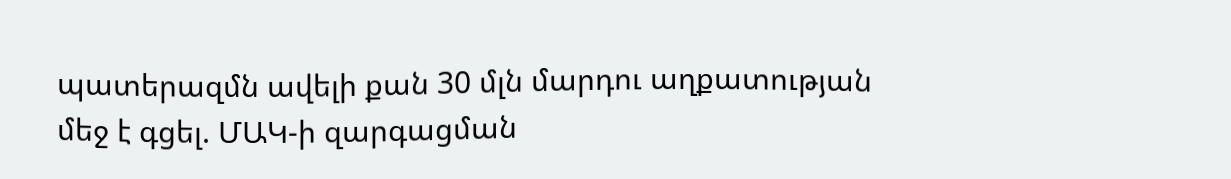պատերազմն ավելի քան 30 մլն մարդու աղքատության մեջ է գցել. ՄԱԿ-ի զարգացման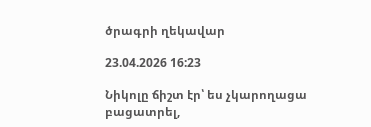ծրագրի ղեկավար

23.04.2026 16:23

Նիկոլը ճիշտ էր՝ ես չկարողացա բացատրել,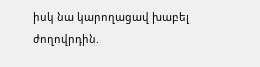իսկ նա կարողացավ խաբել ժողովրդին.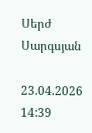Սերժ Սարգսյան

23.04.2026 14:39